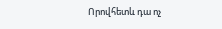Որովհետև դա ոչ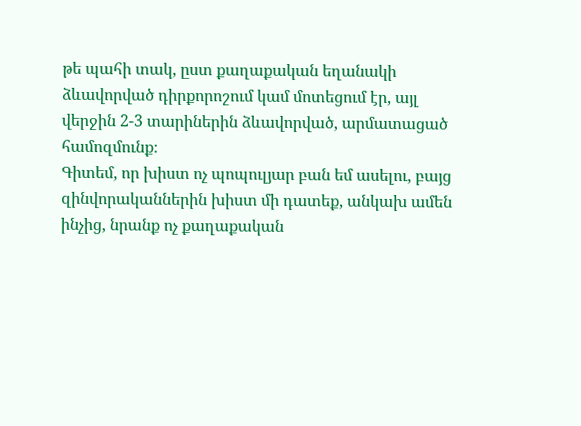թե պահի տակ, ըստ քաղաքական եղանակի ձևավորված դիրքորոշում կամ մոտեցում էր, այլ վերջին 2-3 տարիներին ձևավորված, արմատացած համոզմունք։
Գիտեմ, որ խիստ ոչ պոպուլյար բան եմ ասելու, բայց զինվորականներին խիստ մի դատեք, անկախ ամեն ինչից, նրանք ոչ քաղաքական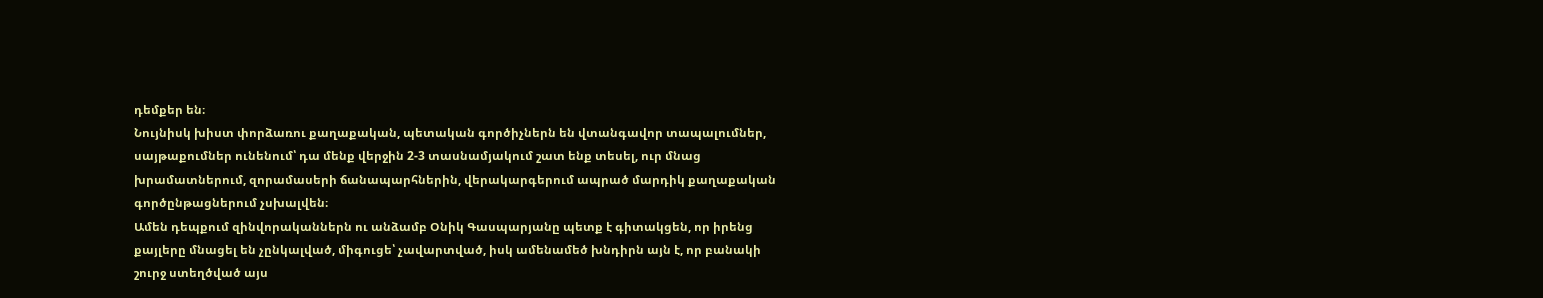դեմքեր են։
Նույնիսկ խիստ փորձառու քաղաքական, պետական գործիչներն են վտանգավոր տապալումներ, սայթաքումներ ունենում՝ դա մենք վերջին 2-3 տասնամյակում շատ ենք տեսել, ուր մնաց խրամատներում, զորամասերի ճանապարհներին, վերակարգերում ապրած մարդիկ քաղաքական գործընթացներում չսխալվեն։
Ամեն դեպքում զինվորականներն ու անձամբ Օնիկ Գասպարյանը պետք է գիտակցեն, որ իրենց քայլերը մնացել են չընկալված, միգուցե՝ չավարտված, իսկ ամենամեծ խնդիրն այն է, որ բանակի շուրջ ստեղծված այս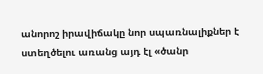անորոշ իրավիճակը նոր սպառնալիքներ է ստեղծելու առանց այդ էլ «ծանր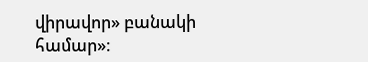վիրավոր» բանակի համար»։